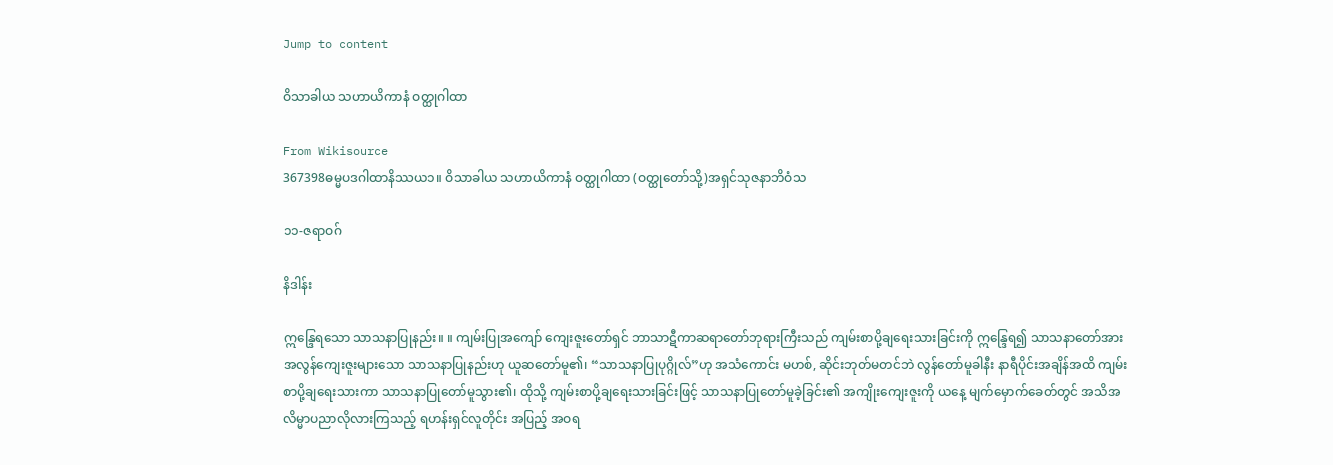Jump to content

ဝိသာခါယ သဟာယိကာနံ ဝတ္ထုဂါထာ

From Wikisource
367398ဓမ္မပဒဂါထာနိဿယ၁။ ဝိသာခါယ သဟာယိကာနံ ဝတ္ထုဂါထာ (ဝတ္ထုတော်သို့)အရှင်သုဇနာဘိဝံသ

၁၁-ဇရာဝဂ်

နိဒါန်း

ဣန္ဒြေရသော သာသနာပြုနည်း။ ။ ကျမ်းပြုအကျော် ကျေးဇူးတော်ရှင် ဘာသာဋီကာဆရာတော်ဘုရားကြီးသည် ကျမ်းစာပို့ချရေးသားခြင်းကို ဣန္ဒြေရ၍ သာသနာတော်အား အလွန်ကျေးဇူးများသော သာသနာပြုနည်းဟု ယူဆတော်မူ၏၊ “သာသနာပြုပုဂ္ဂိုလ်”ဟု အသံကောင်း မဟစ်, ဆိုင်းဘုတ်မတင်ဘဲ လွန်တော်မူခါနီး နာရီပိုင်းအချိန်အထိ ကျမ်းစာပို့ချရေးသားကာ သာသနာပြုတော်မူသွား၏၊ ထိုသို့ ကျမ်းစာပို့ချရေးသားခြင်းဖြင့် သာသနာပြုတော်မူခဲ့ခြင်း၏ အကျိုးကျေးဇူးကို ယနေ့ မျက်မှောက်ခေတ်တွင် အသိအလိမ္မာပညာလိုလားကြသည့် ရဟန်းရှင်လူတိုင်း အပြည့် အဝရ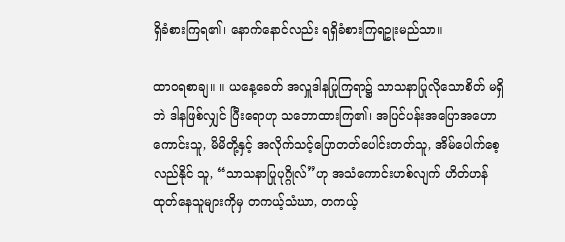ရှိခံစားကြရ၏၊ နောက်နောင်လည်း ရရှိခံစားကြရဥုးမည်သာ။

ထာဝရစာချ။ ။ ယနေ့ခေတ် အလှူဒါနပြုကြရာ၌ သာသနာပြုလိုသောစိတ် မရှိဘဲ ဒါနဖြစ်လျှင် ပြီးရောဟု သဘောထားကြ၏၊ အပြင်ပန်းအပြောအဟော ကောင်းသူ, မိမိတို့နှင့် အလိုက်သင့်ပြောတတ်ပေါင်းတတ်သူ, အိမ်ပေါက်စေ့လည်နိုင် သူ, “သာသနာပြုပုဂ္ဂိုလ်”ဟု အသံကောင်းဟစ်လျက် ဟိတ်ဟန်ထုတ်နေသူများကိုမှ တကယ့်သံဃာ, တကယ့်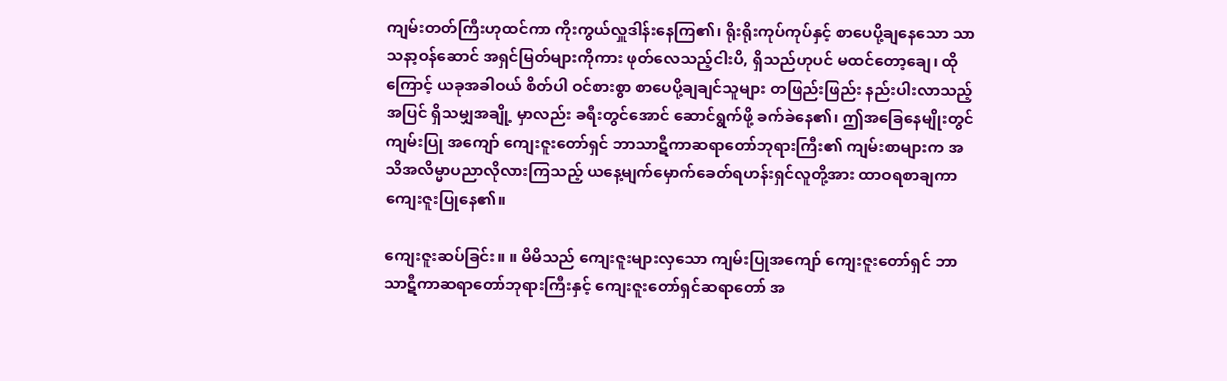ကျမ်းတတ်ကြီးဟုထင်ကာ ကိုးကွယ်လှူဒါန်းနေကြ၏၊ ရိုးရိုးကုပ်ကုပ်နှင့် စာပေပို့ချနေသော သာသနာ့ဝန်ဆောင် အရှင်မြတ်များကိုကား ဖုတ်လေသည့်ငါးပိ, ရှိသည်ဟုပင် မထင်တော့ချေ၊ ထိုကြောင့် ယခုအခါဝယ် စိတ်ပါ ဝင်စားစွာ စာပေပို့ချချင်သူများ တဖြည်းဖြည်း နည်းပါးလာသည့်အပြင် ရှိသမျှအချို့ မှာလည်း ခရီးတွင်အောင် ဆောင်ရွက်ဖို့ ခက်ခဲနေ၏၊ ဤအခြေနေမျိုးတွင် ကျမ်းပြု အကျော် ကျေးဇူးတော်ရှင် ဘာသာဋီကာဆရာတော်ဘုရားကြီး၏ ကျမ်းစာများက အသိအလိမ္မာပညာလိုလားကြသည့် ယနေ့မျက်မှောက်ခေတ်ရဟန်းရှင်လူတို့အား ထာဝရစာချကာ ကျေးဇူးပြုနေ၏။

ကျေးဇူးဆပ်ခြင်း။ ။ မိမိသည် ကျေးဇူးများလှသော ကျမ်းပြုအကျော် ကျေးဇူးတော်ရှင် ဘာသာဋီကာဆရာတော်ဘုရားကြီးနှင့် ကျေးဇူးတော်ရှင်ဆရာတော် အ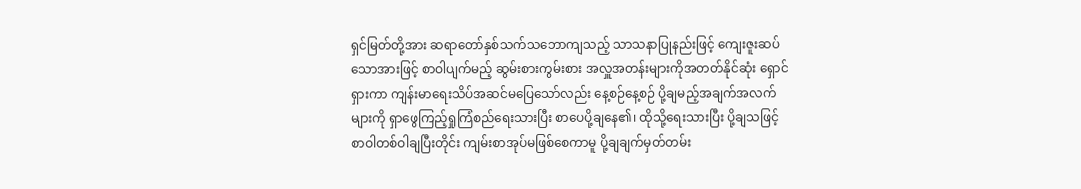ရှင်မြတ်တို့အား ဆရာတော်နှစ်သက်သဘောကျသည့် သာသနာပြုနည်းဖြင့် ကျေးဇူးဆပ်သောအားဖြင့် စာဝါပျက်မည့် ဆွမ်းစားကွမ်းစား အလှူအတန်းများကိုအတတ်နိုင်ဆုံး ရှောင်ရှားကာ ကျန်းမာရေးသိပ်အဆင်မပြေသော်လည်း နေ့စဉ်နေ့စဉ် ပို့ချမည့်အချက်အလက်များကို ရှာဖွေကြည့်ရှုကြံစည်ရေးသားပြီး စာပေပို့ချနေ၏၊ ထိုသို့ရေးသားပြီး ပို့ချသဖြင့် စာဝါတစ်ဝါချပြီးတိုင်း ကျမ်းစာအုပ်မဖြစ်စေကာမူ ပို့ချချက်မှတ်တမ်း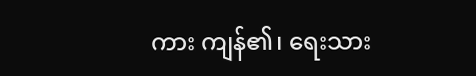ကား ကျန်၏၊ ရေးသား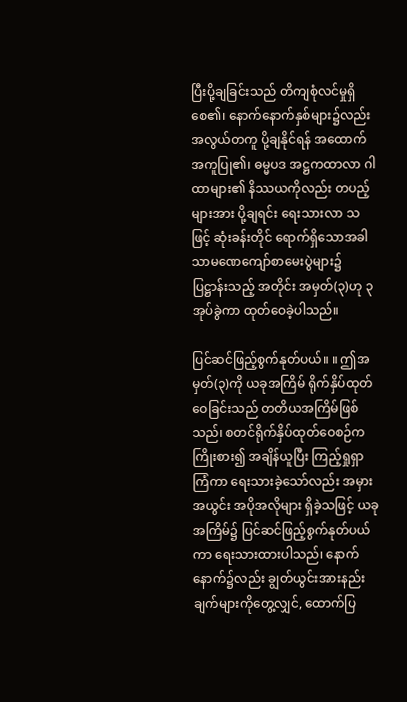ပြီးပို့ချခြင်းသည် တိကျစုံလင်မှုရှိစေ၏၊ နောက်နောက်နှစ်များ၌လည်း အလွယ်တကူ ပို့ချနိုင်ရန် အထောက်အကူပြု၏၊ ဓမ္မပဒ အဋ္ဌကထာလာ ဂါထာများ၏ နိဿယကိုလည်း တပည့်များအား ပို့ချရင်း ရေးသားလာ သဖြင့် ဆုံးခန်းတိုင် ရောက်ရှိသောအခါ သာမဏေကျော်စာမေးပွဲများ၌ ပြဋ္ဌာန်းသည့် အတိုင်း အမှတ်(၃)ဟု ၃အုပ်ခွဲကာ ထုတ်ဝေခဲ့ပါသည်။

ပြင်ဆင်ဖြည့်စွက်နုတ်ပယ်။ ။ ဤအမှတ်(၃)ကို ယခုအကြိမ် ရိုက်နှိပ်ထုတ် ဝေခြင်းသည် တတိယအကြိမ်ဖြစ်သည်၊ စတင်ရိုက်နှိပ်ထုတ်ဝေစဉ်က ကြိုးစား၍ အချိန်ယူပြီး ကြည့်ရှုရှာကြံကာ ရေးသားခဲ့သော်လည်း အမှားအယွင်း အပိုအလိုများ ရှိခဲ့သဖြင့် ယခုအကြိမ်၌ ပြင်ဆင်ဖြည့်စွက်နုတ်ပယ်ကာ ရေးသားထားပါသည်၊ နောက်နောက်၌လည်း ချွတ်ယွင်းအားနည်းချက်များကိုတွေ့လျှင်, ထောက်ပြ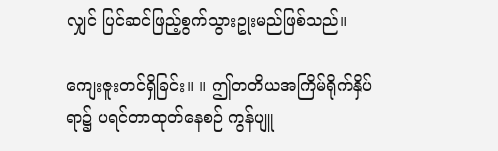လျှင် ပြင်ဆင်ဖြည့်စွက်သွားဥုးမည်ဖြစ်သည်။

ကျေးဇူးတင်ရှိခြင်း။ ။ ဤတတိယအကြိမ်ရိုက်နှိပ်ရာ၌ ပရင်တာထုတ်နေစဉ် ကွန်ပျူ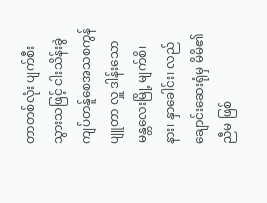တာတစ်လုံး ပျက်စီးသွားသဖြင့် ငါးသိန်းခွဲကျပ်တန်ူစေအသစကွန်ပျူတာ လှူ ဒါန်းသော မန္တလေးမြို့ မျက်စိ၊ နား၊ နှာခေါင်း၊ လည်ချောင်းဆေးရုံမှ မိမိ၏ ညီမ ဖြစ်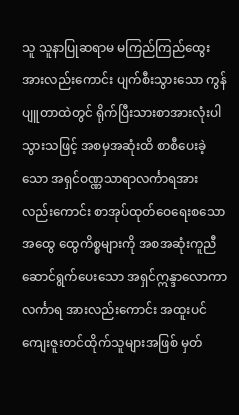သူ သူနာပြုဆရာမ မကြည်ကြည်ထွေးအားလည်းကောင်း ပျက်စီးသွားသော ကွန် ပျူတာထဲတွင် ရိုက်ပြီးသားစာအားလုံးပါသွားသဖြင့် အစမှအဆုံးထိ စာစီပေးခဲ့သော အရှင်ဝဏ္ဏသာရာလင်္ကာရအားလည်းကောင်း စာအုပ်ထုတ်ဝေရေးစသော အထွေ ထွေကိစ္စများကို အစအဆုံးကူညီဆောင်ရွက်ပေးသော အရှင်ဣန္ဒာလောကာလင်္ကာရ အားလည်းကောင်း အထူးပင် ကျေးဇူးတင်ထိုက်သူများအဖြစ် မှတ်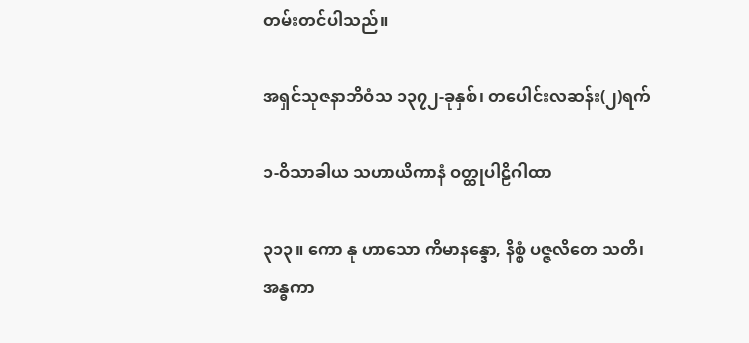တမ်းတင်ပါသည်။

အရှင်သုဇနာဘိဝံသ ၁၃၇၂-ခုနှစ်၊ တပေါင်းလဆန်း(၂)ရက်

၁-ဝိသာခါယ သဟာယိကာနံ ဝတ္ထုပါဠိဂါထာ

၃၁၃။ ကော နု ဟာသော ကိမာနန္ဒော, နိစ္စံ ပဇ္ဇလိတေ သတိ၊
အန္ဓကာ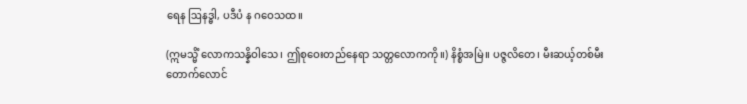ရေန ဩနဒ္ဓါ, ပဒီပံ န ဂဝေသထ။

(ဣမသ္မိံ လောကသန္နိဝါသေ၊ ဤစုဝေးတည်နေရာ သတ္တလောကကို။) နိစ္စံအမြဲ။ ပဇ္ဇလိတေ၊ မီးဆယ့်တစ်မီး တောက်လောင်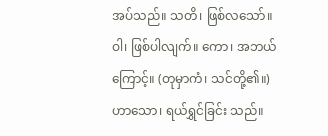အပ်သည်။ သတိ၊ ဖြစ်လသော်။ ဝါ၊ ဖြစ်ပါလျက်။ ကော၊ အဘယ်ကြောင့်။ (တုမှာကံ၊ သင်တို့၏။) ဟာသော၊ ရယ်ရွှင်ခြင်း သည်။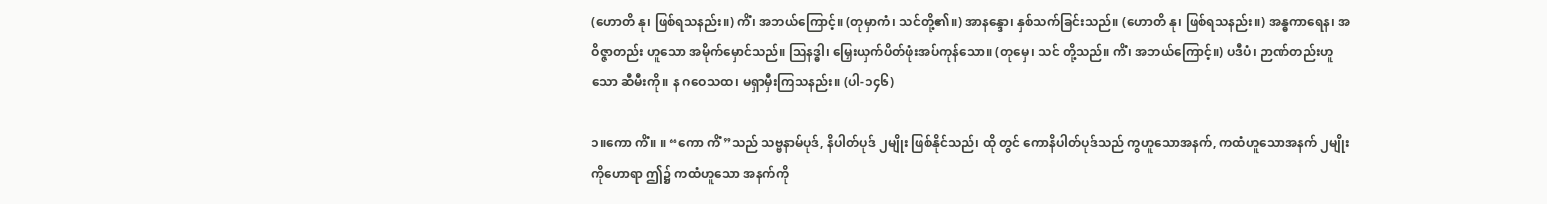(ဟောတိ နု၊ ဖြစ်ရသနည်း။) ကိံ၊ အဘယ်ကြောင့်။ (တုမှာကံ၊ သင်တို့၏။) အာနန္ဒော၊ နှစ်သက်ခြင်းသည်။ (ဟောတိ နု၊ ဖြစ်ရသနည်း။) အန္ဓကာရေန၊ အဝိဇ္ဇာတည်း ဟူသော အမိုက်မှောင်သည်။ ဩနဒ္ဓါ၊ မြှေးယှက်ပိတ်ဖုံးအပ်ကုန်သော။ (တုမှေ၊ သင် တို့သည်။ ကိံ၊ အဘယ်ကြောင့်။) ပဒီပံ၊ ဉာဏ်တည်းဟူသော ဆီမီးကို။ န ဂဝေသထ၊ မရှာမှီးကြသနည်း။ (ပါ-၁၄၆)

၁။ကော ကိံ။ ။ “ကော ကိံ”သည် သဗ္ဗနာမ်ပုဒ်, နိပါတ်ပုဒ် ၂မျိုး ဖြစ်နိုင်သည်၊ ထို တွင် ကောနိပါတ်ပုဒ်သည် ကွဟူသောအနက်, ကထံဟူသောအနက် ၂မျိုးကိုဟောရာ ဤ၌ ကထံဟူသော အနက်ကို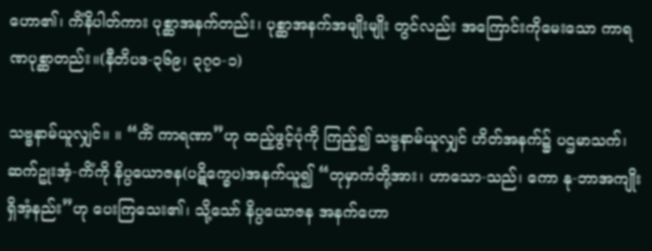ဟော၏၊ ကိံနိပါတ်ကား ပုစ္ဆာအနက်တည်း၊ ပုစ္ဆာအနက်အမျိုးမျိုး တွင်လည်း အကြောင်းကိုမေးသော ကာရဏပုစ္ဆာတည်း။(နီတိပဒ-၃၆၉၊ ၃၇၀-၁)

သဗ္ဗနာမ်ယူလျှင်။ ။ “ကိံ ကာရဏာ”ဟု ထည့်ဖွင့်ပုံကို ကြည့်၍ သဗ္ဗနာမ်ယူလျှင် ဟိတ်အနက်၌ ပဌမာသက်၊ ဆက်ဥုးအံ့-ကိံကို နိပ္ပယောဇန(ပဋိက္ခေပ)အနက်ယူ၍ “တုမှာကံတို့အား၊ ဟာသော-သည်၊ ကော နု-ဘာအကျိုးရှိအံ့နည်း”ဟု ပေးကြသေး၏၊ သို့သော် နိပ္ပယောဇန အနက်ဟော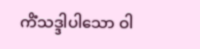ကိံသဒ္ဒါပါသော ဝါ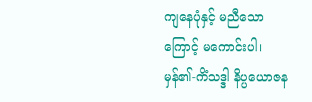ကျနေပုံနှင့် မညီသောကြောင့် မကောင်းပါ၊ မှန်၏-ကိံသဒ္ဒါ နိပ္ပယောဇန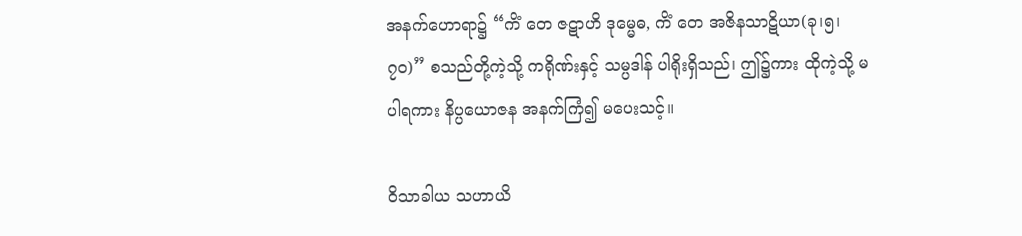အနက်ဟောရာ၌ “ကိံ တေ ဇဋာဟိ ဒုမ္မေဓ, ကိံ တေ အဇိနသာဋိယာ(ခု၊၅၊၇၀)” စသည်တို့ကဲ့သို့ ကရိုဏ်းနှင့် သမ္ပဒါန် ပါရိုးရှိသည်၊ ဤ၌ကား ထိုကဲ့သို့ မပါရကား နိပ္ပယောဇန အနက်ကြံ၍ မပေးသင့်။

ဝိသာခါယ သဟာယိ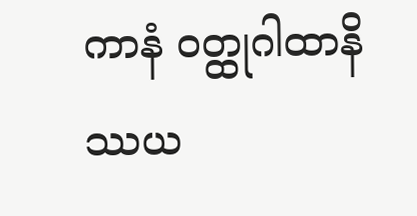ကာနံ ဝတ္ထုဂါထာနိဿယ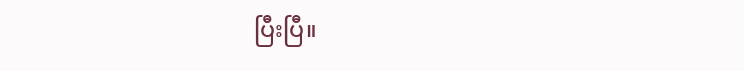ပြီးပြီ။